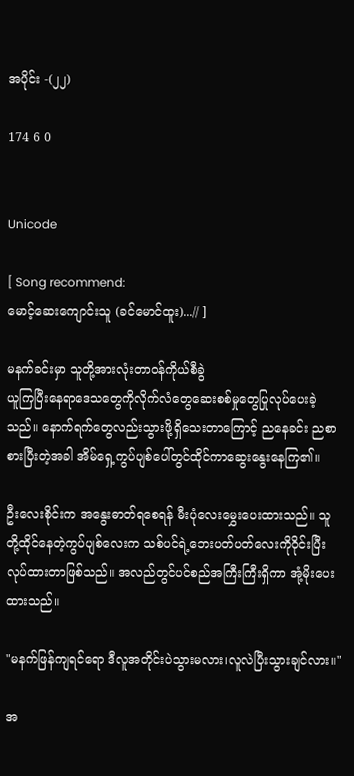အပိုင်း -(၂၂)

174 6 0


Unicode

[ Song recommend:
မောင့်ဆေးကျောင်းသူ (ခင်မောင်ထူး)...// ]

မနက်ခင်းမှာ သူတို့အားလုံးတာဝန်ကိုယ်စီခွဲ
ယူကြပြီးနေရာဒေသတွေကိုလိုက်လံတွေဆေးစစ်မှုတွေပြုလုပ်ပေးခဲ့သည်။ နောက်ရက်တွေလည်းသွားဖို့ရှိသေးတာကြောင့် ညနေခင်း ညစာစားပြီးတဲ့အခါ အိမ်ရှေ့ကွပ်ပျစ်ပေါ်တွင်ထိုင်ကာဆွေးနွေးနေကြ၏။

ဦးလေးစိုင်းက အနွေးဓာတ်ရစေရန် မီးပုံလေးမွှေးပေးထားသည်။ သူတို့ထိုင်နေတဲ့ကွပ်ပျစ်လေးက သစ်ပင်ရဲ့ဘေးပတ်ပတ်လေးကိုဝိုင်းပြီးလုပ်ထားတာဖြစ်သည်။ အလည်တွင်ပင်စည်အကြီးကြီးရှိကာ အုံ့မိုးပေးထားသည်။

"မနက်ဖြန်ကျရင်ရော ဒီလူအတိုင်းပဲသွားမလား၊လူလဲပြီးသွားချင်လား။"

အ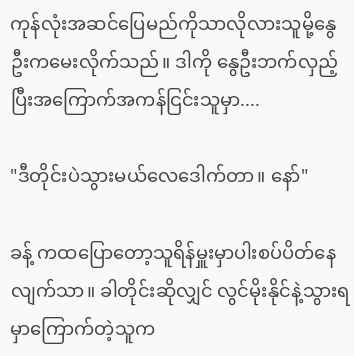ကုန်လုံးအဆင်ပြေမည်ကိုသာလိုလားသူမို့နွေဦးကမေးလိုက်သည်။ ဒါကို နွေဦးဘက်လှည့်ပြီးအကြောက်အကန်ငြင်းသူမှာ....

"ဒီတိုင်းပဲသွားမယ်လေဒေါက်တာ။ နော်"

ခန့် ကထပြောတော့သူရိန်မှူးမှာပါးစပ်ပိတ်နေလျက်သာ။ ခါတိုင်းဆိုလျှင် လွင်မိုးနိုင်နဲ့သွားရမှာကြောက်တဲ့သူက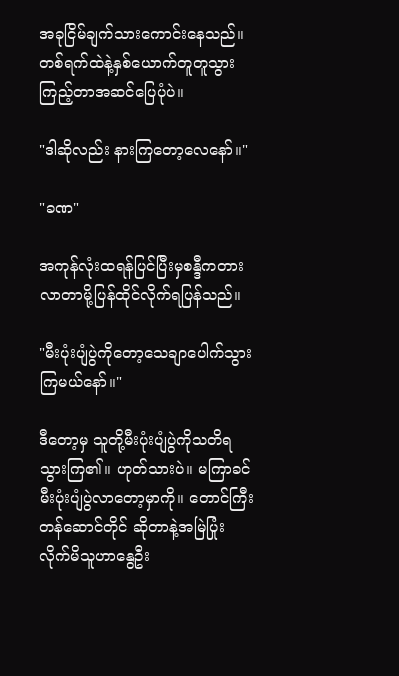အခုငြိမ်ချက်သားကောင်းနေသည်။ တစ်ရက်ထဲနဲ့နှစ်ယောက်တူတူသွားကြည့်တာအဆင်ပြေပုံပဲ။

"ဒါဆိုလည်း နားကြတော့လေနော်။"

"ခဏ"

အကုန်လုံးထရန်ပြင်ပြီးမှစန္ဒီကတားလာတာမို့ပြန်ထိုင်လိုက်ရပြန်သည်။

"မီးပုံးပျံပွဲကိုတော့သေ‌ချာပေါက်သွားကြမယ်နော်။"

ဒီတော့မှ သူတို့မီးပုံးပျံပွဲကိုသတိရသွားကြ၏။ ဟုတ်သားပဲ။ မကြာခင်မီးပုံးပျံပွဲလာတော့မှာကို။ တောင်ကြီးတန်ဆောင်တိုင် ဆိုတာနဲ့အမြဲပြုံးလိုက်မိသူဟာနွေဦး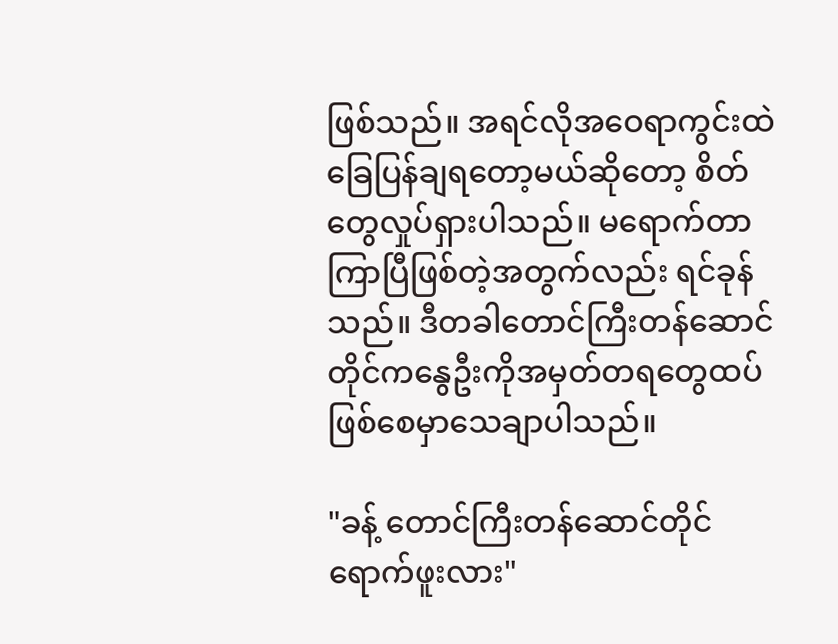ဖြစ်သည်။ အရင်လိုအဝေရာကွင်းထဲခြေပြန်ချရ‌တော့မယ်ဆိုတော့ စိတ်တွေလှုပ်ရှားပါသည်။ မရောက်တာကြာပြီဖြစ်တဲ့အတွက်လည်း ရင်ခုန်သည်။ ဒီတခါတောင်ကြီးတန်ဆောင်တိုင်ကနွေဦးကိုအမှတ်တရတွေထပ်ဖြစ်စေမှာသေချာပါသည်။

"ခန့် တောင်ကြီး‌တန်ဆောင်တိုင်ရောက်ဖူးလား"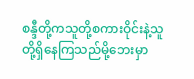စန္ဒီတို့ကသူတို့စကားဝိုင်းနဲ့သူတို့ရှိနေကြသည်မို့ဘေးမှာ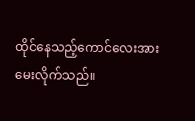ထိုင်နေသည့်ကောင်လေးအားမေးလိုက်သည်။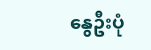နွေဦးပုံ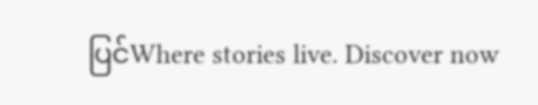ပြင်Where stories live. Discover now